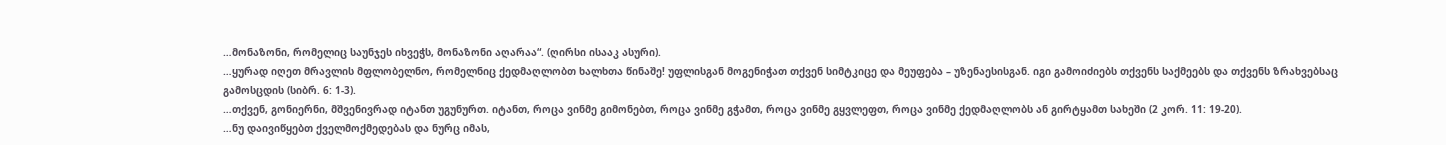…მონაზონი, რომელიც საუნჯეს იხვეჭს, მონაზონი აღარაა“. (ღირსი ისააკ ასური).
…ყურად იღეთ მრავლის მფლობელნო, რომელნიც ქედმაღლობთ ხალხთა წინაშე! უფლისგან მოგენიჭათ თქვენ სიმტკიცე და მეუფება – უზენაესისგან. იგი გამოიძიებს თქვენს საქმეებს და თქვენს ზრახვებსაც გამოსცდის (სიბრ. 6: 1-3).
…თქვენ, გონიერნი, მშვენივრად იტანთ უგუნურთ. იტანთ, როცა ვინმე გიმონებთ, როცა ვინმე გჭამთ, როცა ვინმე გყვლეფთ, როცა ვინმე ქედმაღლობს ან გირტყამთ სახეში (2 კორ. 11: 19-20).
…ნუ დაივიწყებთ ქველმოქმედებას და ნურც იმას,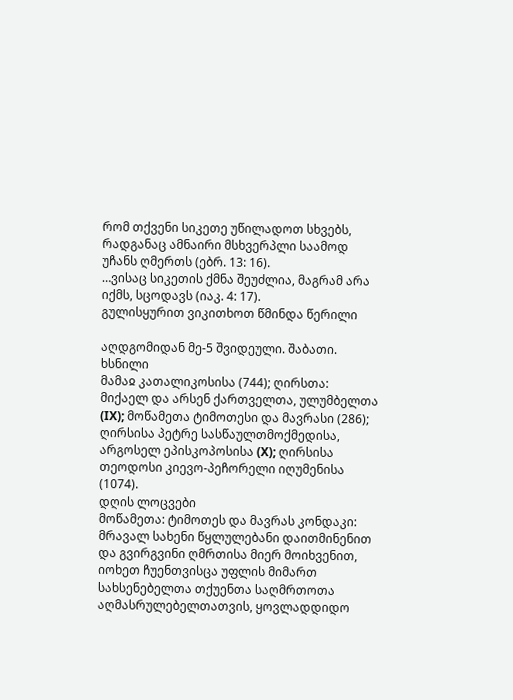რომ თქვენი სიკეთე უწილადოთ სხვებს, რადგანაც ამნაირი მსხვერპლი საამოდ უჩანს ღმერთს (ებრ. 13: 16).
…ვისაც სიკეთის ქმნა შეუძლია, მაგრამ არა იქმს, სცოდავს (იაკ. 4: 17).
გულისყურით ვიკითხოთ წმინდა წერილი

აღდგომიდან მე-5 შვიდეული. შაბათი. ხსნილი
მამაჲ კათალიკოსისა (744); ღირსთა: მიქაელ და არსენ ქართველთა, ულუმბელთა (IX); მოწამეთა ტიმოთესი და მავრასი (286); ღირსისა პეტრე სასწაულთმოქმედისა, არგოსელ ეპისკოპოსისა (X); ღირსისა თეოდოსი კიევო-პეჩორელი იღუმენისა (1074).
დღის ლოცვები
მოწამეთა: ტიმოთეს და მავრას კონდაკი:
მრავალ სახენი წყლულებანი დაითმინენით და გვირგვინი ღმრთისა მიერ მოიხვენით, იოხეთ ჩუენთვისცა უფლის მიმართ სახსენებელთა თქუენთა საღმრთოთა აღმასრულებელთათვის, ყოვლადდიდო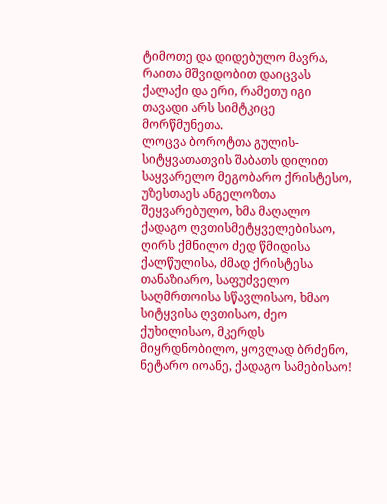ტიმოთე და დიდებულო მავრა, რაითა მშვიდობით დაიცვას ქალაქი და ერი, რამეთუ იგი თავადი არს სიმტკიცე მორწმუნეთა.
ლოცვა ბოროტთა გულის-სიტყვათათვის შაბათს დილით
საყვარელო მეგობარო ქრისტესო, უზესთაეს ანგელოზთა შეყვარებულო, ხმა მაღალო ქადაგო ღვთისმეტყველებისაო, ღირს ქმნილო ძედ წმიდისა ქალწულისა, ძმად ქრისტესა თანაზიარო, საფუძველო საღმრთოისა სწავლისაო, ხმაო სიტყვისა ღვთისაო, ძეო ქუხილისაო, მკერდს მიყრდნობილო, ყოვლად ბრძენო, ნეტარო იოანე, ქადაგო სამებისაო!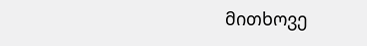მითხოვე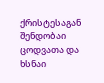ქრისტესაგან შენდობაი ცოდვათა და ხსნაი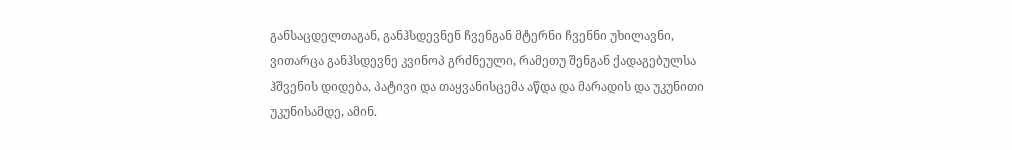განსაცდელთაგან, განჰსდევნენ ჩვენგან მტერნი ჩვენნი უხილავნი, ვითარცა განჰსდევნე კვინოპ გრძნეული, რამეთუ შენგან ქადაგებულსა ჰშვენის დიდება, პატივი და თაყვანისცემა აწდა და მარადის და უკუნითი უკუნისამდე, ამინ.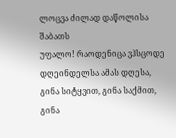ლოცვა ძილად დაწოლისა შაბათს
უფალო! რაოდენიცა ვჰსცოდე დღეინდელსა ამას დღესა, გინა სიტყვით, გინა საქმით, გინა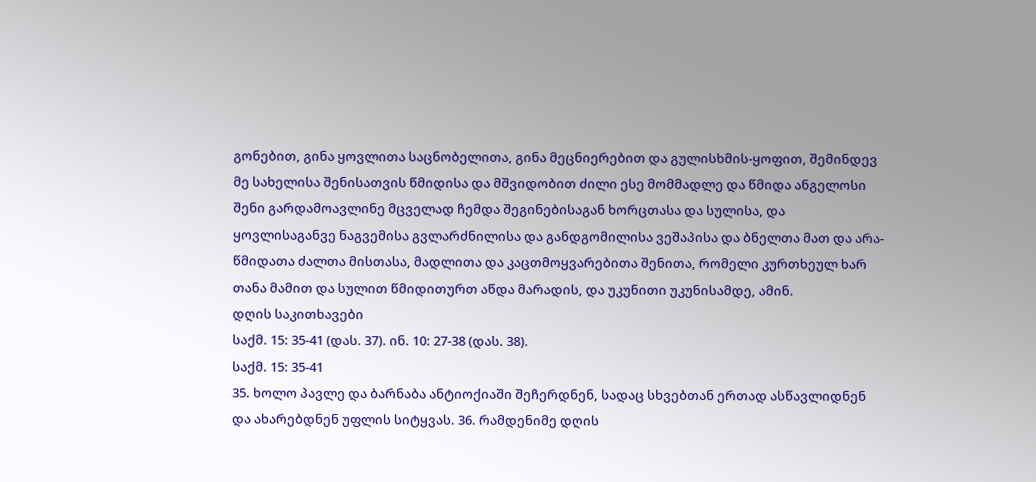გონებით, გინა ყოვლითა საცნობელითა, გინა მეცნიერებით და გულისხმის-ყოფით, შემინდევ მე სახელისა შენისათვის წმიდისა და მშვიდობით ძილი ესე მომმადლე და წმიდა ანგელოსი შენი გარდამოავლინე მცველად ჩემდა შეგინებისაგან ხორცთასა და სულისა, და ყოვლისაგანვე ნაგვემისა გვლარძნილისა და განდგომილისა ვეშაპისა და ბნელთა მათ და არა-წმიდათა ძალთა მისთასა, მადლითა და კაცთმოყვარებითა შენითა, რომელი კურთხეულ ხარ თანა მამით და სულით წმიდითურთ აწდა მარადის, და უკუნითი უკუნისამდე, ამინ.
დღის საკითხავები
საქმ. 15: 35-41 (დას. 37). ინ. 10: 27-38 (დას. 38).
საქმ. 15: 35-41
35. ხოლო პავლე და ბარნაბა ანტიოქიაში შეჩერდნენ, სადაც სხვებთან ერთად ასწავლიდნენ და ახარებდნენ უფლის სიტყვას. 36. რამდენიმე დღის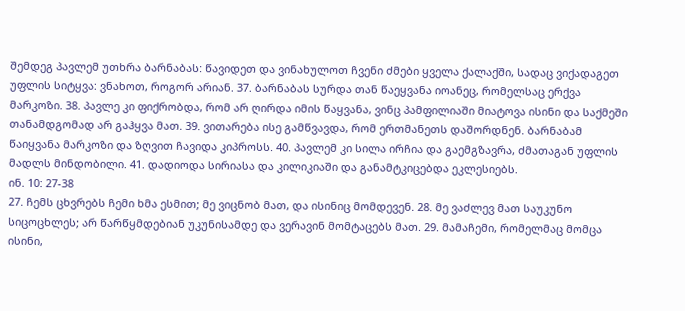შემდეგ პავლემ უთხრა ბარნაბას: წავიდეთ და ვინახულოთ ჩვენი ძმები ყველა ქალაქში, სადაც ვიქადაგეთ უფლის სიტყვა: ვნახოთ, როგორ არიან. 37. ბარნაბას სურდა თან წაეყვანა იოანეც, რომელსაც ერქვა მარკოზი. 38. პავლე კი ფიქრობდა, რომ არ ღირდა იმის წაყვანა, ვინც პამფილიაში მიატოვა ისინი და საქმეში თანამდგომად არ გაჰყვა მათ. 39. ვითარება ისე გამწვავდა, რომ ერთმანეთს დაშორდნენ. ბარნაბამ წაიყვანა მარკოზი და ზღვით ჩავიდა კიპროსს. 40. პავლემ კი სილა ირჩია და გაემგზავრა, ძმათაგან უფლის მადლს მინდობილი. 41. დადიოდა სირიასა და კილიკიაში და განამტკიცებდა ეკლესიებს.
ინ. 10: 27-38
27. ჩემს ცხვრებს ჩემი ხმა ესმით; მე ვიცნობ მათ, და ისინიც მომდევენ. 28. მე ვაძლევ მათ საუკუნო სიცოცხლეს; არ წარწყმდებიან უკუნისამდე და ვერავინ მომტაცებს მათ. 29. მამაჩემი, რომელმაც მომცა ისინი,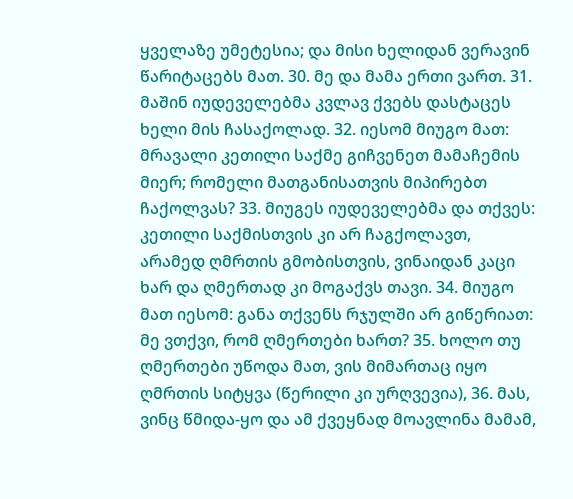ყველაზე უმეტესია; და მისი ხელიდან ვერავინ წარიტაცებს მათ. 30. მე და მამა ერთი ვართ. 31. მაშინ იუდეველებმა კვლავ ქვებს დასტაცეს ხელი მის ჩასაქოლად. 32. იესომ მიუგო მათ: მრავალი კეთილი საქმე გიჩვენეთ მამაჩემის მიერ; რომელი მათგანისათვის მიპირებთ ჩაქოლვას? 33. მიუგეს იუდეველებმა და თქვეს: კეთილი საქმისთვის კი არ ჩაგქოლავთ, არამედ ღმრთის გმობისთვის, ვინაიდან კაცი ხარ და ღმერთად კი მოგაქვს თავი. 34. მიუგო მათ იესომ: განა თქვენს რჯულში არ გიწერიათ: მე ვთქვი, რომ ღმერთები ხართ? 35. ხოლო თუ ღმერთები უწოდა მათ, ვის მიმართაც იყო ღმრთის სიტყვა (წერილი კი ურღვევია), 36. მას, ვინც წმიდა-ყო და ამ ქვეყნად მოავლინა მამამ,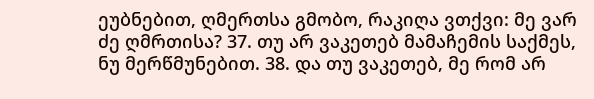ეუბნებით, ღმერთსა გმობო, რაკიღა ვთქვი: მე ვარ ძე ღმრთისა? 37. თუ არ ვაკეთებ მამაჩემის საქმეს, ნუ მერწმუნებით. 38. და თუ ვაკეთებ, მე რომ არ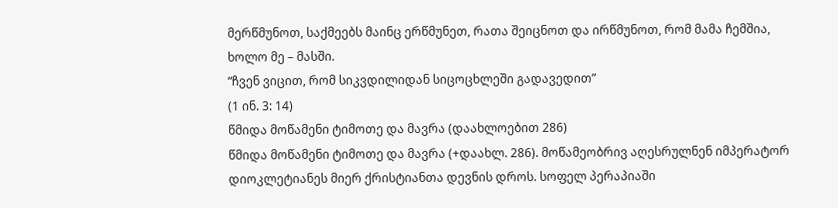მერწმუნოთ, საქმეებს მაინც ერწმუნეთ, რათა შეიცნოთ და ირწმუნოთ, რომ მამა ჩემშია, ხოლო მე – მასში.
“ჩვენ ვიცით, რომ სიკვდილიდან სიცოცხლეში გადავედით”
(1 ინ. 3: 14)
წმიდა მოწამენი ტიმოთე და მავრა (დაახლოებით 286)
წმიდა მოწამენი ტიმოთე და მავრა (+დაახლ. 286). მოწამეობრივ აღესრულნენ იმპერატორ დიოკლეტიანეს მიერ ქრისტიანთა დევნის დროს. სოფელ პერაპიაში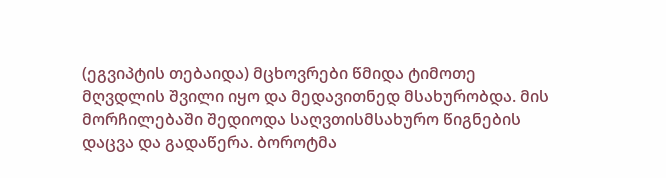(ეგვიპტის თებაიდა) მცხოვრები წმიდა ტიმოთე მღვდლის შვილი იყო და მედავითნედ მსახურობდა. მის მორჩილებაში შედიოდა საღვთისმსახურო წიგნების დაცვა და გადაწერა. ბოროტმა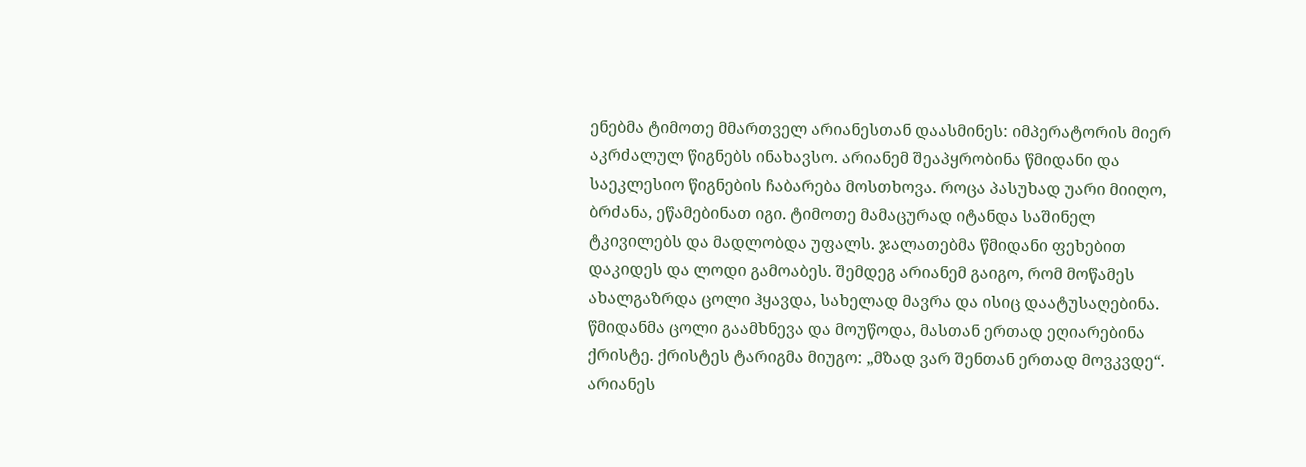ენებმა ტიმოთე მმართველ არიანესთან დაასმინეს: იმპერატორის მიერ აკრძალულ წიგნებს ინახავსო. არიანემ შეაპყრობინა წმიდანი და საეკლესიო წიგნების ჩაბარება მოსთხოვა. როცა პასუხად უარი მიიღო, ბრძანა, ეწამებინათ იგი. ტიმოთე მამაცურად იტანდა საშინელ ტკივილებს და მადლობდა უფალს. ჯალათებმა წმიდანი ფეხებით დაკიდეს და ლოდი გამოაბეს. შემდეგ არიანემ გაიგო, რომ მოწამეს ახალგაზრდა ცოლი ჰყავდა, სახელად მავრა და ისიც დაატუსაღებინა. წმიდანმა ცოლი გაამხნევა და მოუწოდა, მასთან ერთად ეღიარებინა ქრისტე. ქრისტეს ტარიგმა მიუგო: „მზად ვარ შენთან ერთად მოვკვდე“. არიანეს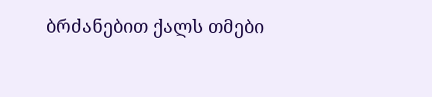ბრძანებით ქალს თმები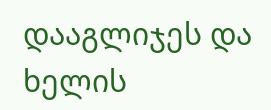დააგლიჯეს და ხელის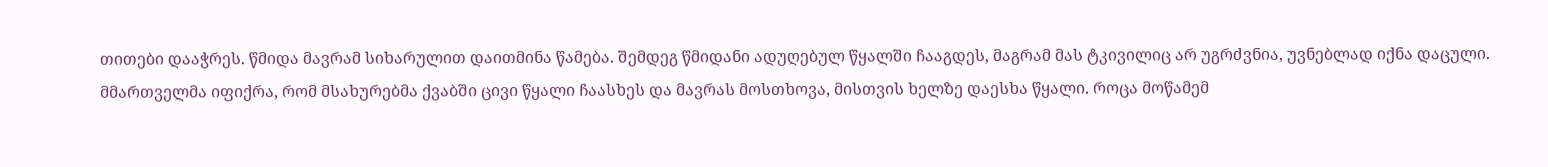თითები დააჭრეს. წმიდა მავრამ სიხარულით დაითმინა წამება. შემდეგ წმიდანი ადუღებულ წყალში ჩააგდეს, მაგრამ მას ტკივილიც არ უგრძვნია, უვნებლად იქნა დაცული. მმართველმა იფიქრა, რომ მსახურებმა ქვაბში ცივი წყალი ჩაასხეს და მავრას მოსთხოვა, მისთვის ხელზე დაესხა წყალი. როცა მოწამემ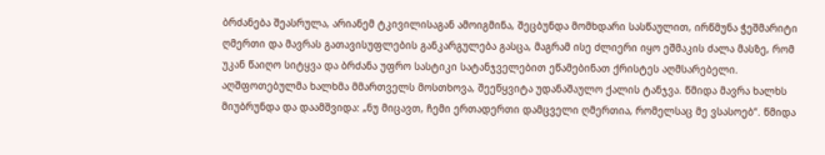ბრძანება შეასრულა, არიანემ ტკივილისაგან ამოიგმინა, შეცბუნდა მომხდარი სასწაულით, ირწმუნა ჭეშმარიტი ღმერთი და მავრას გათავისუფლების განკარგულება გასცა, მაგრამ ისე ძლიერი იყო ეშმაკის ძალა მასზე, რომ უკან წაიღო სიტყვა და ბრძანა უფრო სასტიკი სატანჯველებით ეწამებინათ ქრისტეს აღმსარებელი. აღშფოთებულმა ხალხმა მმართველს მოსთხოვა, შეეწყვიტა უდანაშაულო ქალის ტანჯვა. წმიდა მავრა ხალხს მიუბრუნდა და დაამშვიდა: „ნუ მიცავთ, ჩემი ერთადერთი დამცველი ღმერთია, რომელსაც მე ვსასოებ“. წმიდა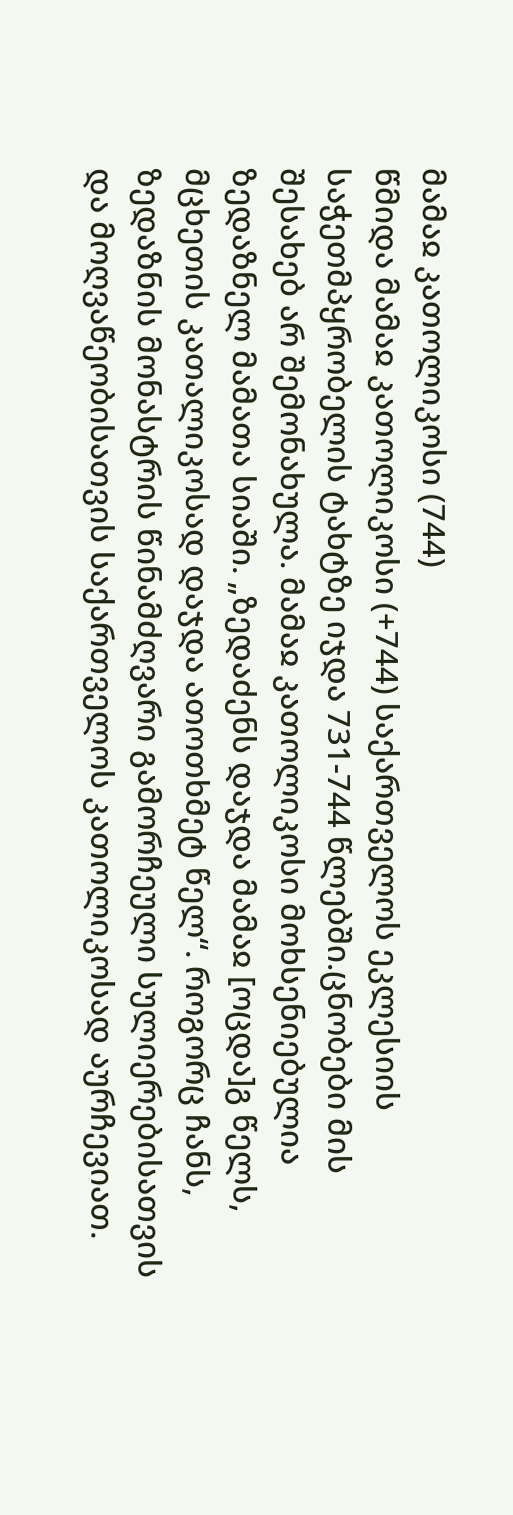მამაჲ კათოლიკოსი (744)
წმიდა მამაჲ კათოლიკოსი (+744) საქართველოს ეკლესიის საჭეთმპყრობელის ტახტზე იჯდა 731-744 წლებში.ცნობები მის შესახებ არ შემონახულა. მამაჲ კათოლიკოსი მოხსენიებულია ზედაზნელ მამათა სიაში. „ზედაძენს დაჯდა მამაჲ [ოცდა]გ წელს, მცხეთის კათალიკოსად დაჯდა ათოთხმეტ წელ“. როგორც ჩანს, ზედაზნის მონასტრის წინამძღვარი გამორჩეული სულიერებისათვის და მოღვაწეობისათვის საქართველოს კათოლიკოსად აურჩევიათ.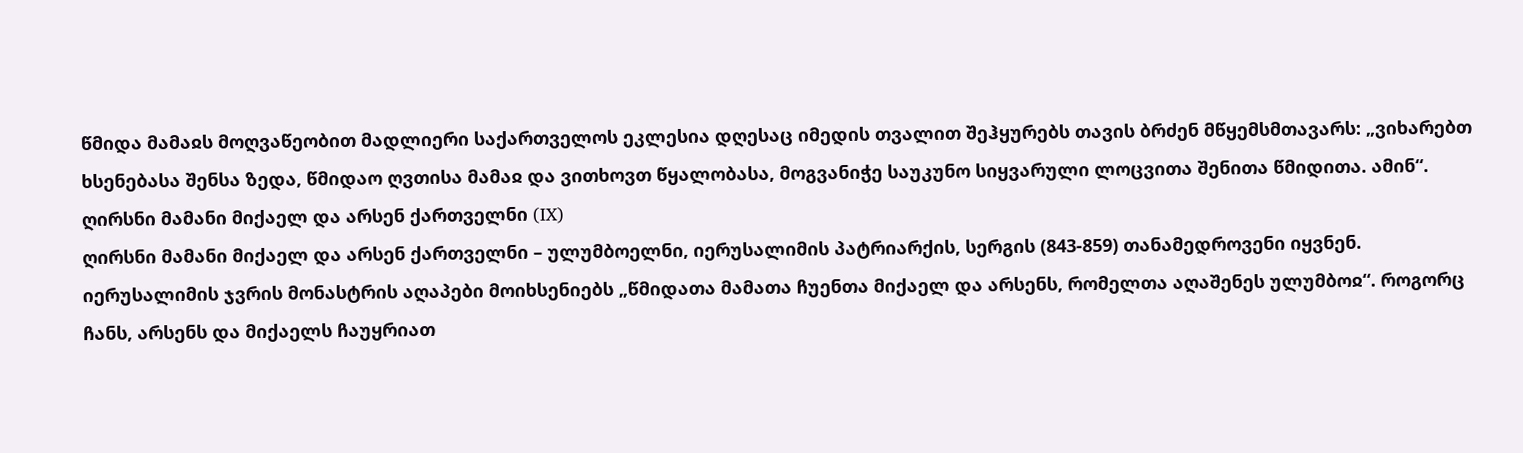წმიდა მამაჲს მოღვაწეობით მადლიერი საქართველოს ეკლესია დღესაც იმედის თვალით შეჰყურებს თავის ბრძენ მწყემსმთავარს: „ვიხარებთ ხსენებასა შენსა ზედა, წმიდაო ღვთისა მამაჲ და ვითხოვთ წყალობასა, მოგვანიჭე საუკუნო სიყვარული ლოცვითა შენითა წმიდითა. ამინ“.
ღირსნი მამანი მიქაელ და არსენ ქართველნი (IX)
ღირსნი მამანი მიქაელ და არსენ ქართველნი – ულუმბოელნი, იერუსალიმის პატრიარქის, სერგის (843-859) თანამედროვენი იყვნენ. იერუსალიმის ჯვრის მონასტრის აღაპები მოიხსენიებს „წმიდათა მამათა ჩუენთა მიქაელ და არსენს, რომელთა აღაშენეს ულუმბოჲ“. როგორც ჩანს, არსენს და მიქაელს ჩაუყრიათ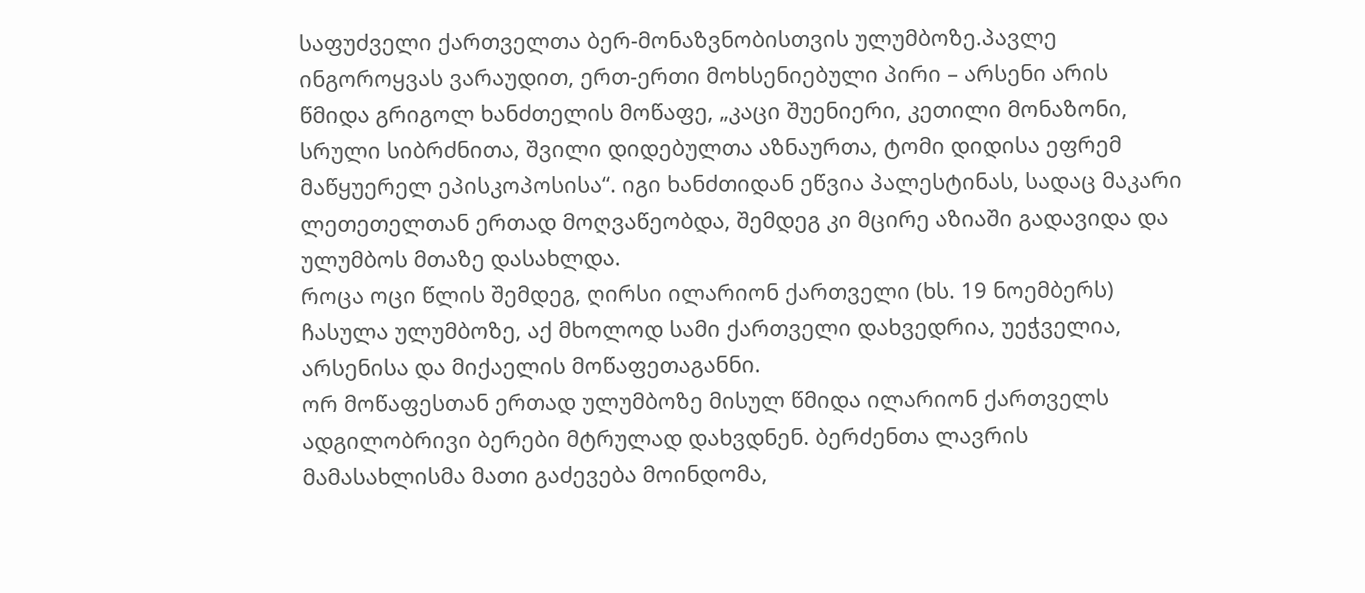საფუძველი ქართველთა ბერ-მონაზვნობისთვის ულუმბოზე.პავლე ინგოროყვას ვარაუდით, ერთ-ერთი მოხსენიებული პირი – არსენი არის წმიდა გრიგოლ ხანძთელის მოწაფე, „კაცი შუენიერი, კეთილი მონაზონი, სრული სიბრძნითა, შვილი დიდებულთა აზნაურთა, ტომი დიდისა ეფრემ მაწყუერელ ეპისკოპოსისა“. იგი ხანძთიდან ეწვია პალესტინას, სადაც მაკარი ლეთეთელთან ერთად მოღვაწეობდა, შემდეგ კი მცირე აზიაში გადავიდა და ულუმბოს მთაზე დასახლდა.
როცა ოცი წლის შემდეგ, ღირსი ილარიონ ქართველი (ხს. 19 ნოემბერს) ჩასულა ულუმბოზე, აქ მხოლოდ სამი ქართველი დახვედრია, უეჭველია, არსენისა და მიქაელის მოწაფეთაგანნი.
ორ მოწაფესთან ერთად ულუმბოზე მისულ წმიდა ილარიონ ქართველს ადგილობრივი ბერები მტრულად დახვდნენ. ბერძენთა ლავრის მამასახლისმა მათი გაძევება მოინდომა,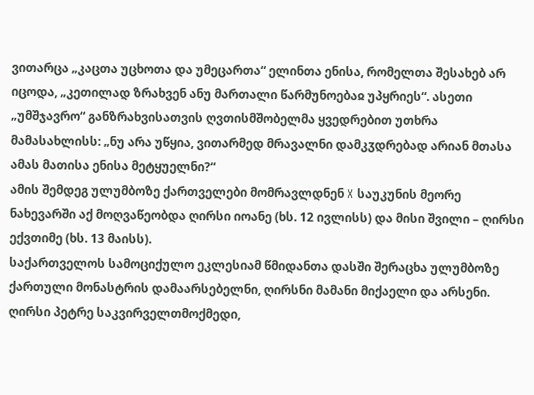ვითარცა „კაცთა უცხოთა და უმეცართა“ ელინთა ენისა, რომელთა შესახებ არ იცოდა, „კეთილად ზრახვენ ანუ მართალი წარმუნოებაჲ უპყრიეს“. ასეთი „უმშჯავრო“ განზრახვისათვის ღვთისმშობელმა ყვედრებით უთხრა მამასახლისს: „ნუ არა უწყია, ვითარმედ მრავალნი დამკჳდრებად არიან მთასა ამას მათისა ენისა მეტყუელნი?“
ამის შემდეგ ულუმბოზე ქართველები მომრავლდნენ X საუკუნის მეორე ნახევარში აქ მოღვაწეობდა ღირსი იოანე (ხს. 12 ივლისს) და მისი შვილი – ღირსი ექვთიმე (ხს. 13 მაისს).
საქართველოს სამოციქულო ეკლესიამ წმიდანთა დასში შერაცხა ულუმბოზე ქართული მონასტრის დამაარსებელნი, ღირსნი მამანი მიქაელი და არსენი.
ღირსი პეტრე საკვირველთმოქმედი,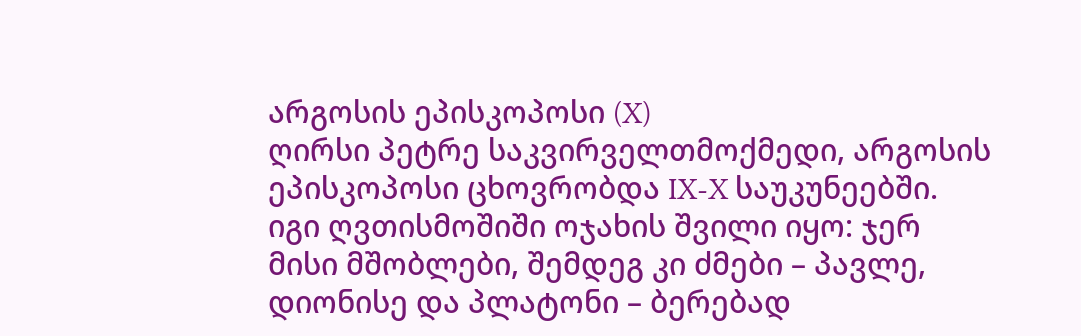არგოსის ეპისკოპოსი (X)
ღირსი პეტრე საკვირველთმოქმედი, არგოსის ეპისკოპოსი ცხოვრობდა IX-X საუკუნეებში. იგი ღვთისმოშიში ოჯახის შვილი იყო: ჯერ მისი მშობლები, შემდეგ კი ძმები – პავლე, დიონისე და პლატონი – ბერებად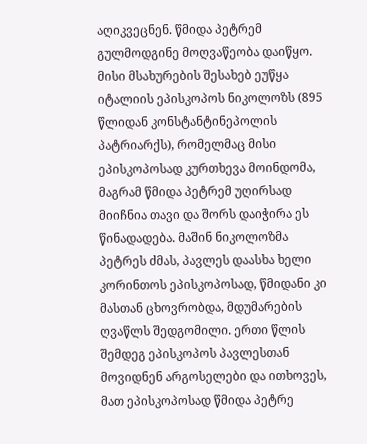აღიკვეცნენ. წმიდა პეტრემ გულმოდგინე მოღვაწეობა დაიწყო. მისი მსახურების შესახებ ეუწყა იტალიის ეპისკოპოს ნიკოლოზს (895 წლიდან კონსტანტინეპოლის პატრიარქს), რომელმაც მისი ეპისკოპოსად კურთხევა მოინდომა, მაგრამ წმიდა პეტრემ უღირსად მიიჩნია თავი და შორს დაიჭირა ეს წინადადება. მაშინ ნიკოლოზმა პეტრეს ძმას, პავლეს დაასხა ხელი კორინთოს ეპისკოპოსად, წმიდანი კი მასთან ცხოვრობდა, მდუმარების ღვაწლს შედგომილი. ერთი წლის შემდეგ ეპისკოპოს პავლესთან მოვიდნენ არგოსელები და ითხოვეს, მათ ეპისკოპოსად წმიდა პეტრე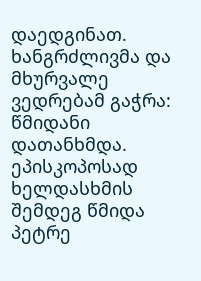დაედგინათ. ხანგრძლივმა და მხურვალე ვედრებამ გაჭრა: წმიდანი დათანხმდა. ეპისკოპოსად ხელდასხმის შემდეგ წმიდა პეტრე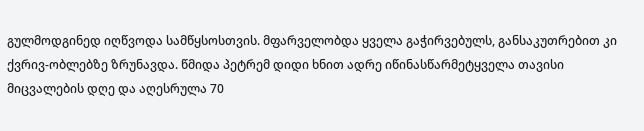გულმოდგინედ იღწვოდა სამწყსოსთვის. მფარველობდა ყველა გაჭირვებულს, განსაკუთრებით კი ქვრივ-ობლებზე ზრუნავდა. წმიდა პეტრემ დიდი ხნით ადრე იწინასწარმეტყველა თავისი მიცვალების დღე და აღესრულა 70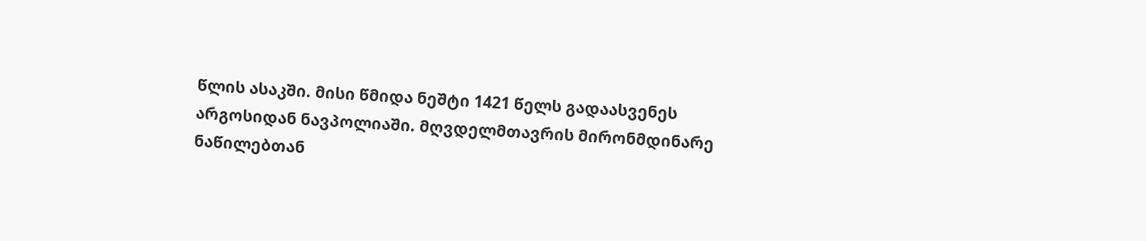წლის ასაკში. მისი წმიდა ნეშტი 1421 წელს გადაასვენეს არგოსიდან ნავპოლიაში. მღვდელმთავრის მირონმდინარე ნაწილებთან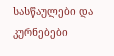სასწაულები და კურნებები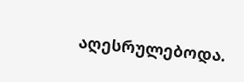აღესრულებოდა.